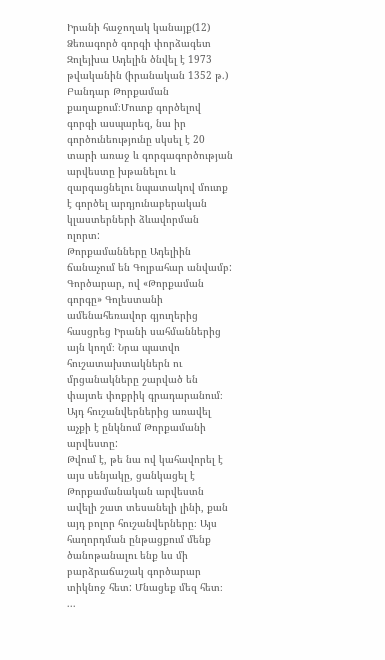Իրանի հաջողակ կանայք(12)
Ձեռագործ գորգի փորձագետ Զոլեյխա Ադելին ծնվել է 1973 թվականին (իրանական 1352 թ.) Բանդար Թորքաման քաղաքում։Մուտք գործելով գորգի ասպարեզ, նա իր գործունեությունը սկսել է 20 տարի առաջ և գորգագործության արվեստը խթանելու և զարգացնելու նպատակով մուտք է գործել արդյունաբերական կլաստերների ձևավորման ոլորտ:
Թորքամանները Ադելիին ճանաչում են Գոլբահար անվամբ: Գործարար, ով «Թորքաման գորգը» Գոլեստանի ամենահեռավոր գյուղերից հասցրեց Իրանի սահմաններից այն կողմ։ Նրա պատվո հուշատախտակներն ու մրցանակները շարված են փայտե փոքրիկ գրադարանում։ Այդ հուշանվերներից առավել աչքի է ընկնում Թորքամանի արվեստը:
Թվում է, թե նա ով կահավորել է այս սենյակը, ցանկացել է Թորքամանական արվեստն ավելի շատ տեսանելի լինի, քան այդ բոլոր հուշանվերները։ Այս հաղորդման ընթացքում մենք ծանոթանալու ենք ևս մի բարձրաճաշակ գործարար տիկնոջ հետ: Մնացեք մեզ հետ։
...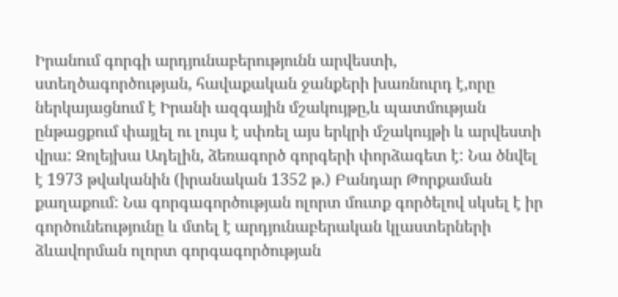Իրանում գորգի արդյունաբերությունն արվեստի, ստեղծագործության, հավաքական ջանքերի խառնուրդ է,որը ներկայացնում է Իրանի ազգային մշակույթը,և պատմության ընթացքում փայլել ու լույս է սփռել այս երկրի մշակույթի և արվեստի վրա: Զոլեյխա Ադելին, ձեռագործ գորգերի փորձագետ է: Նա ծնվել է 1973 թվականին (իրանական 1352 թ.) Բանդար Թորքաման քաղաքում: Նա գորգագործության ոլորտ մուտք գործելով սկսել է իր գործունեությունը և մտել է արդյունաբերական կլաստերների ձևավորման ոլորտ գորգագործության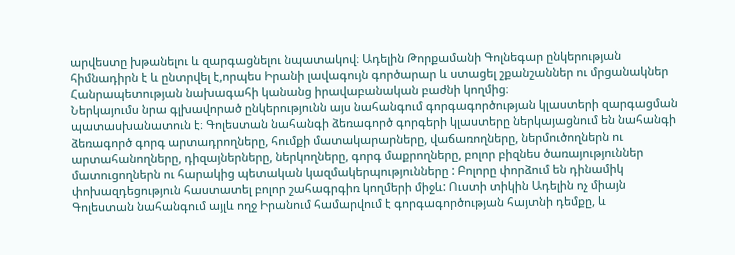արվեստը խթանելու և զարգացնելու նպատակով։ Ադելին Թորքամանի Գոլնեգար ընկերության հիմնադիրն է և ընտրվել է,որպես Իրանի լավագույն գործարար և ստացել շքանշաններ ու մրցանակներ Հանրապետության նախագահի կանանց իրավաբանական բաժնի կողմից։
Ներկայումս նրա գլխավորած ընկերությունն այս նահանգում գորգագործության կլաստերի զարգացման պատասխանատուն է։ Գոլեստան նահանգի ձեռագործ գորգերի կլաստերը ներկայացնում են նահանգի ձեռագործ գորգ արտադրողները, հումքի մատակարարները, վաճառողները, ներմուծողներն ու արտահանողները, դիզայներները, ներկողները, գորգ մաքրողները, բոլոր բիզնես ծառայություններ մատուցողներն ու հարակից պետական կազմակերպությունները : Բոլորը փորձում են դինամիկ փոխազդեցություն հաստատել բոլոր շահագրգիռ կողմերի միջև: Ուստի տիկին Ադելին ոչ միայն Գոլեստան նահանգում այլև ողջ Իրանում համարվում է գորգագործության հայտնի դեմքը, և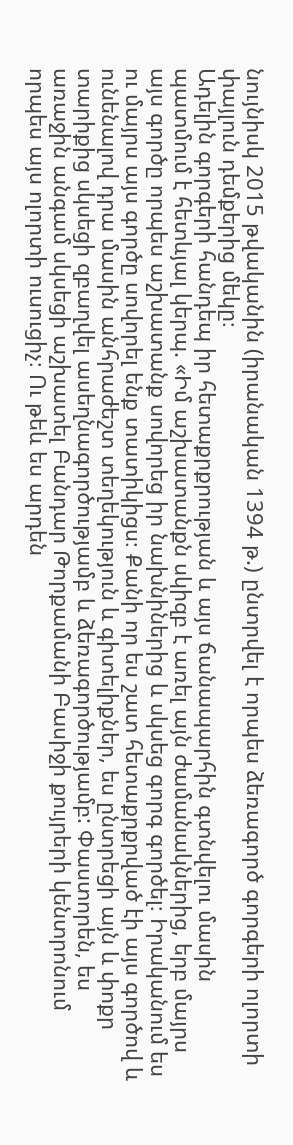նույնիսկ 2015 թվականին (իրանական 1394 թ.) ընտրվել է որպես ձեռագործ գորգերի ոլորտի փայլուն դեմքերից մեկը։
Ադելին գորգերի հանդեպ իր հետաքրքրության և այս ճանապարհին գտնվելու մասին պատմում է հետևյալ կերպ. «Իմ աշխատանքն սկիզբ է առել այն ժամանակներից, երբ մայրս այս գործը որպես աշխատանք սովորեց իր նախնիներից և սկսեց գորգ գործել։ Իրականում ես ու մայրս այս գործը սովորել ենք տատիկիցս։ Քանի որ ես շատ հետաքրքրված էի այս գործով և ունենալով դրա մասին անհրաժեշտ տեղեկություն և գիտելիքներ, ես ընտրեցի այն և փոքր տարիքից սկսեցի զբաղվել ասեղնագործությամբ և ձեռագործությամբ: Փաստորեն, ես առաջին անգամ սկսեցի աշխատել Բանդար Թորքամանի Բասիջի քույրերի կենտրոնում որպես այս ոլորտի ուսուցիչ։ Ու թեև ես արդեն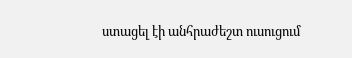ստացել էի անհրաժեշտ ուսուցում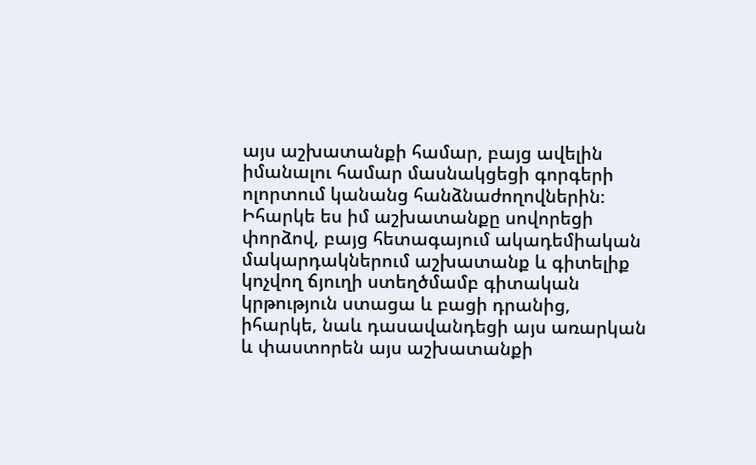այս աշխատանքի համար, բայց ավելին իմանալու համար մասնակցեցի գորգերի ոլորտում կանանց հանձնաժողովներին։
Իհարկե ես իմ աշխատանքը սովորեցի փորձով, բայց հետագայում ակադեմիական մակարդակներում աշխատանք և գիտելիք կոչվող ճյուղի ստեղծմամբ գիտական կրթություն ստացա և բացի դրանից, իհարկե, նաև դասավանդեցի այս առարկան և փաստորեն այս աշխատանքի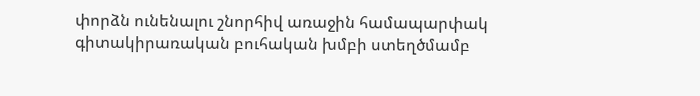փորձն ունենալու շնորհիվ առաջին համապարփակ գիտակիրառական բուհական խմբի ստեղծմամբ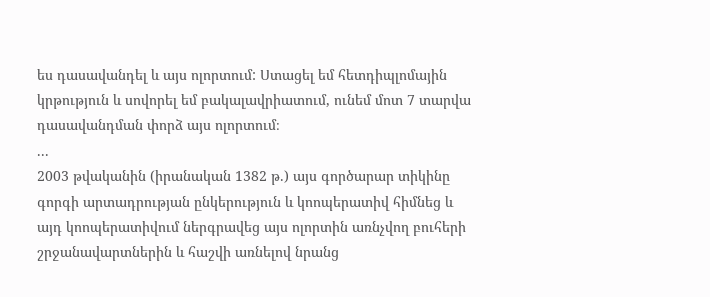ես դասավանդել և այս ոլորտում: Ստացել եմ հետդիպլոմային կրթություն և սովորել եմ բակալավրիատում, ունեմ մոտ 7 տարվա դասավանդման փորձ այս ոլորտում։
...
2003 թվականին (իրանական 1382 թ.) այս գործարար տիկինը գորգի արտադրության ընկերություն և կոոպերատիվ հիմնեց և այդ կոոպերատիվում ներգրավեց այս ոլորտին առնչվող բուհերի շրջանավարտներին և հաշվի առնելով նրանց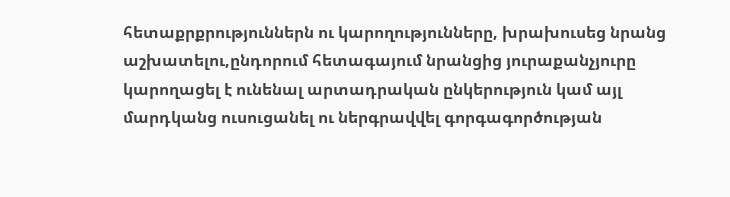հետաքրքրություններն ու կարողությունները, խրախուսեց նրանց աշխատելու,ընդորում հետագայում նրանցից յուրաքանչյուրը կարողացել է ունենալ արտադրական ընկերություն կամ այլ մարդկանց ուսուցանել ու ներգրավվել գորգագործության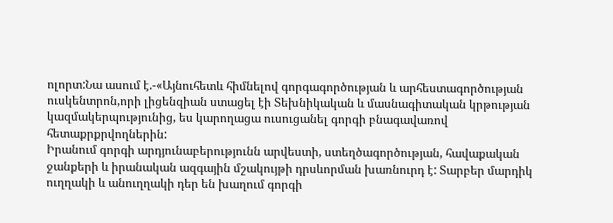ոլորտ:Նա ասում է.-«Այնուհետև հիմնելով գորգագործության և արհեստագործության ուսկենտրոն,որի լիցենզիան ստացել էի Տեխնիկական և մասնագիտական կրթության կազմակերպությունից, ես կարողացա ուսուցանել գորգի բնագավառով հետաքրքրվողներին:
Իրանում գորգի արդյունաբերությունն արվեստի, ստեղծագործության, հավաքական ջանքերի և իրանական ազգային մշակույթի դրսևորման խառնուրդ է: Տարբեր մարդիկ ուղղակի և անուղղակի դեր են խաղում գորգի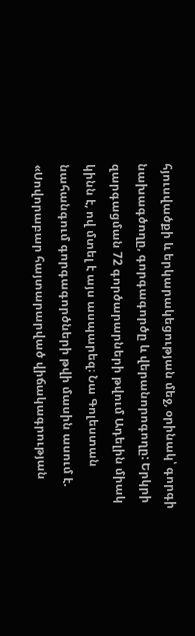հյուսվածքի և երկարակեցության մեջ, օրինակ՝ գորգի նախագծողը, գորգագործը և վերանորոգողը: Երկրի զարգացման 72 գործարարների թվում Ադելին միակ կինն է, ով մտել է այս ասպարեզ։ Նա Գոլեստան նահանգում գորգագործների թվի մասին ասում է. «Սովորաբար հայտարարված վիճակագրության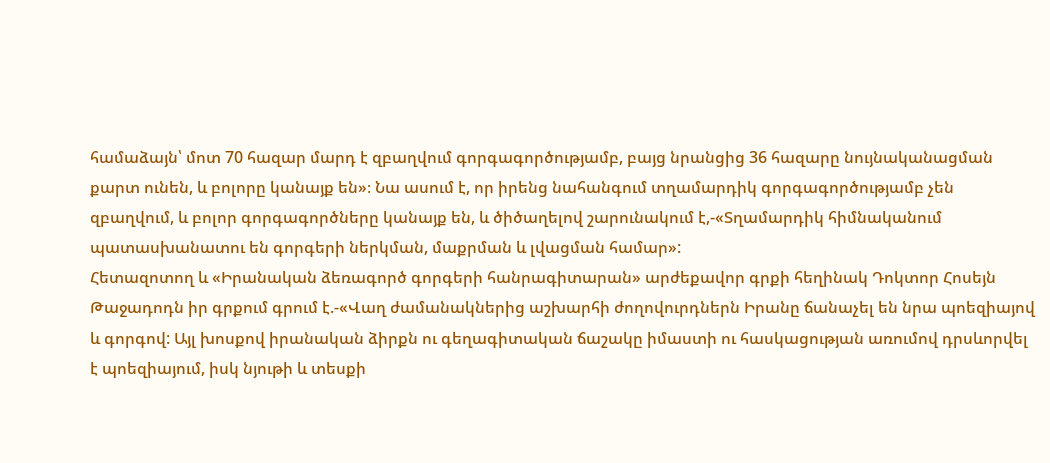համաձայն՝ մոտ 70 հազար մարդ է զբաղվում գորգագործությամբ, բայց նրանցից 36 հազարը նույնականացման քարտ ունեն, և բոլորը կանայք են»։ Նա ասում է, որ իրենց նահանգում տղամարդիկ գորգագործությամբ չեն զբաղվում, և բոլոր գորգագործները կանայք են, և ծիծաղելով շարունակում է,-«Տղամարդիկ հիմնականում պատասխանատու են գորգերի ներկման, մաքրման և լվացման համար»:
Հետազոտող և «Իրանական ձեռագործ գորգերի հանրագիտարան» արժեքավոր գրքի հեղինակ Դոկտոր Հոսեյն Թաջադոդն իր գրքում գրում է.-«Վաղ ժամանակներից աշխարհի ժողովուրդներն Իրանը ճանաչել են նրա պոեզիայով և գորգով: Այլ խոսքով իրանական ձիրքն ու գեղագիտական ճաշակը իմաստի ու հասկացության առումով դրսևորվել է պոեզիայում, իսկ նյութի և տեսքի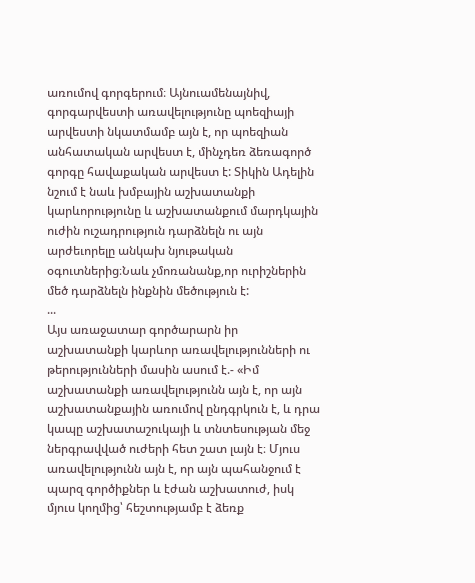առումով գորգերում։ Այնուամենայնիվ, գորգարվեստի առավելությունը պոեզիայի արվեստի նկատմամբ այն է, որ պոեզիան անհատական արվեստ է, մինչդեռ ձեռագործ գորգը հավաքական արվեստ է: Տիկին Ադելին նշում է նաև խմբային աշխատանքի կարևորությունը և աշխատանքում մարդկային ուժին ուշադրություն դարձնելն ու այն արժեւորելը անկախ նյութական օգուտներից։Նաև չմոռանանք,որ ուրիշներին մեծ դարձնելն ինքնին մեծություն է:
...
Այս առաջատար գործարարն իր աշխատանքի կարևոր առավելությունների ու թերությունների մասին ասում է.- «Իմ աշխատանքի առավելությունն այն է, որ այն աշխատանքային առումով ընդգրկուն է, և դրա կապը աշխատաշուկայի և տնտեսության մեջ ներգրավված ուժերի հետ շատ լայն է։ Մյուս առավելությունն այն է, որ այն պահանջում է պարզ գործիքներ և էժան աշխատուժ, իսկ մյուս կողմից՝ հեշտությամբ է ձեռք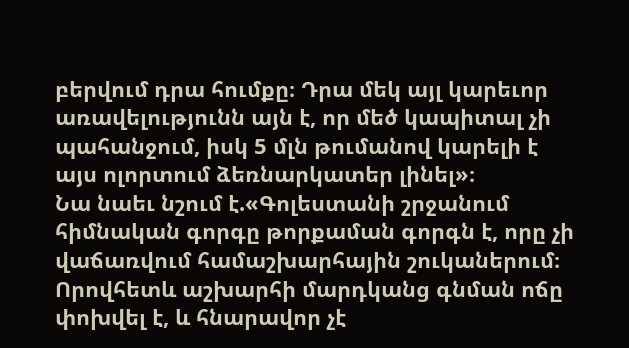բերվում դրա հումքը։ Դրա մեկ այլ կարեւոր առավելությունն այն է, որ մեծ կապիտալ չի պահանջում, իսկ 5 մլն թումանով կարելի է այս ոլորտում ձեռնարկատեր լինել»։
Նա նաեւ նշում է.«Գոլեստանի շրջանում հիմնական գորգը թորքաման գորգն է, որը չի վաճառվում համաշխարհային շուկաներում։ Որովհետև աշխարհի մարդկանց գնման ոճը փոխվել է, և հնարավոր չէ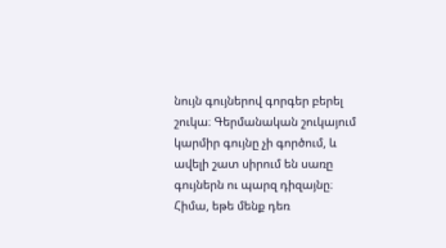նույն գույներով գորգեր բերել շուկա։ Գերմանական շուկայում կարմիր գույնը չի գործում, և ավելի շատ սիրում են սառը գույներն ու պարզ դիզայնը։ Հիմա, եթե մենք դեռ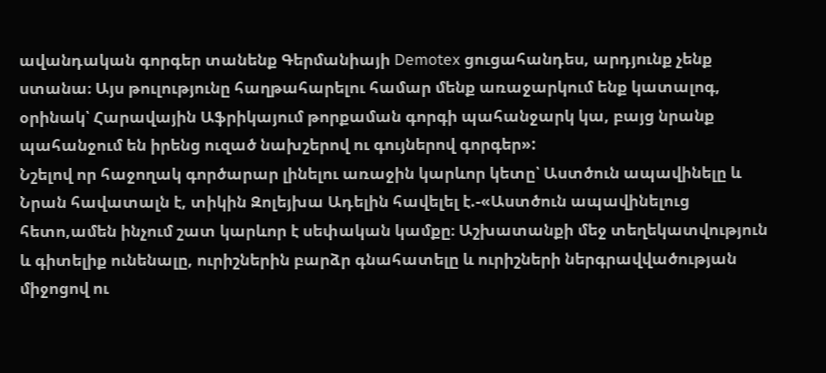ավանդական գորգեր տանենք Գերմանիայի Demotex ցուցահանդես, արդյունք չենք ստանա։ Այս թուլությունը հաղթահարելու համար մենք առաջարկում ենք կատալոգ, օրինակ՝ Հարավային Աֆրիկայում թորքաման գորգի պահանջարկ կա, բայց նրանք պահանջում են իրենց ուզած նախշերով ու գույներով գորգեր»:
Նշելով որ հաջողակ գործարար լինելու առաջին կարևոր կետը՝ Աստծուն ապավինելը և Նրան հավատալն է, տիկին Զոլեյխա Ադելին հավելել է.-«Աստծուն ապավինելուց հետո,ամեն ինչում շատ կարևոր է սեփական կամքը։ Աշխատանքի մեջ տեղեկատվություն և գիտելիք ունենալը, ուրիշներին բարձր գնահատելը և ուրիշների ներգրավվածության միջոցով ու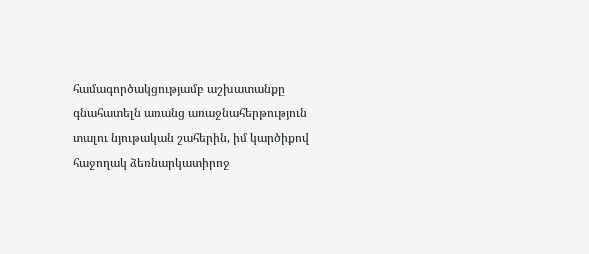համագործակցությամբ աշխատանքը գնահատելն առանց առաջնահերթություն տալու նյութական շահերին, իմ կարծիքով հաջողակ ձեռնարկատիրոջ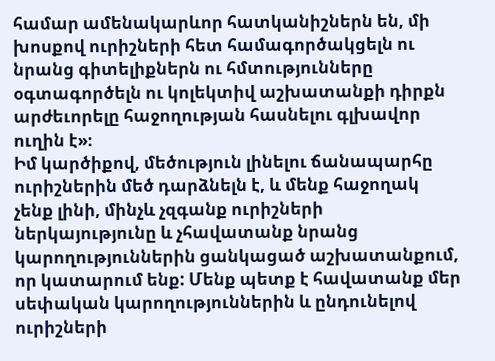համար ամենակարևոր հատկանիշներն են, մի խոսքով ուրիշների հետ համագործակցելն ու նրանց գիտելիքներն ու հմտությունները օգտագործելն ու կոլեկտիվ աշխատանքի դիրքն արժեւորելը հաջողության հասնելու գլխավոր ուղին է»։
Իմ կարծիքով, մեծություն լինելու ճանապարհը ուրիշներին մեծ դարձնելն է, և մենք հաջողակ չենք լինի, մինչև չզգանք ուրիշների ներկայությունը և չհավատանք նրանց կարողություններին ցանկացած աշխատանքում, որ կատարում ենք: Մենք պետք է հավատանք մեր սեփական կարողություններին և ընդունելով ուրիշների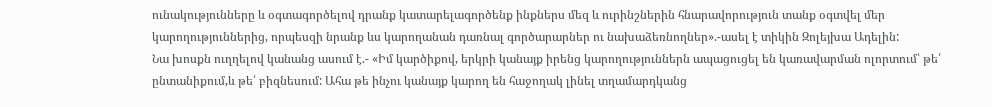ունակությունները և օգտագործելով դրանք կատարելագործենք ինքներս մեզ և ուրինշներին հնարավորություն տանք օգտվել մեր կարողություններից, որպեսզի նրանք ևս կարողանան դառնալ գործարարներ ու նախաձեռնողներ».-ասել է տիկին Զոլեյխա Ադելին:
Նա խոսքն ուղղելով կանանց ասում է.- «Իմ կարծիքով, երկրի կանայք իրենց կարողություններն ապացուցել են կառավարման ոլորտում՝ թե՛ ընտանիքում,և թե՛ բիզնեսում: Ահա թե ինչու կանայք կարող են հաջողակ լինել տղամարդկանց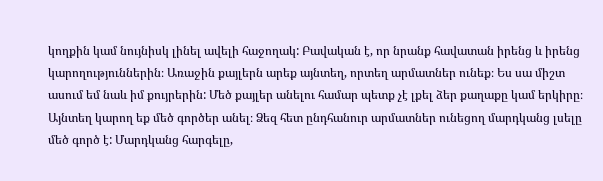կողքին կամ նույնիսկ լինել ավելի հաջողակ: Բավական է, որ նրանք հավատան իրենց և իրենց կարողություններին։ Առաջին քայլերն արեք այնտեղ, որտեղ արմատներ ունեք։ Ես սա միշտ ասում եմ նաև իմ քույրերին: Մեծ քայլեր անելու համար պետք չէ լքել ձեր քաղաքը կամ երկիրը։ Այնտեղ կարող եք մեծ գործեր անել։ Ձեզ հետ ընդհանուր արմատներ ունեցող մարդկանց լսելը մեծ գործ է: Մարդկանց հարգելը,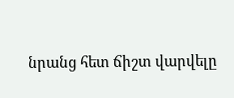նրանց հետ ճիշտ վարվելը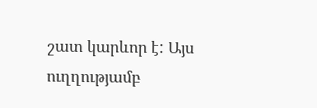շատ կարևոր է: Այս ուղղությամբ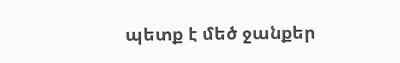պետք է մեծ ջանքեր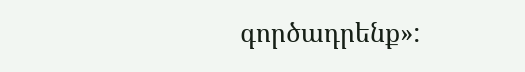գործադրենք»: